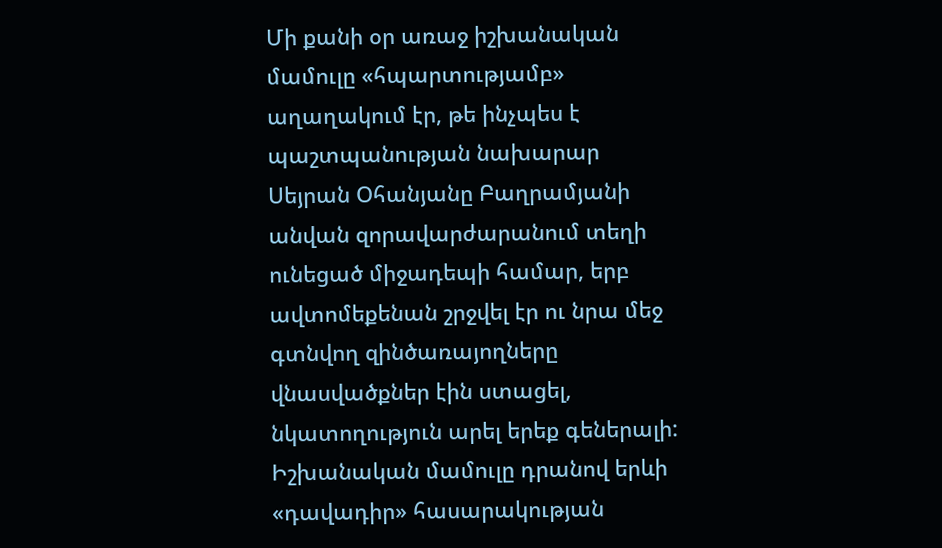Մի քանի օր առաջ իշխանական մամուլը «հպարտությամբ» աղաղակում էր, թե ինչպես է պաշտպանության նախարար Սեյրան Օհանյանը Բաղրամյանի անվան զորավարժարանում տեղի ունեցած միջադեպի համար, երբ ավտոմեքենան շրջվել էր ու նրա մեջ գտնվող զինծառայողները վնասվածքներ էին ստացել, նկատողություն արել երեք գեներալի: Իշխանական մամուլը դրանով երևի «դավադիր» հասարակության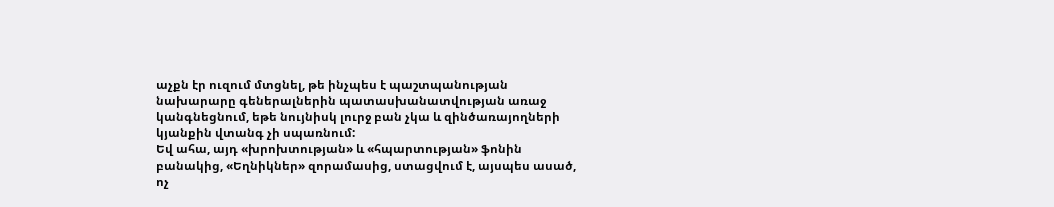աչքն էր ուզում մտցնել, թե ինչպես է պաշտպանության նախարարը գեներալներին պատասխանատվության առաջ կանգնեցնում, եթե նույնիսկ լուրջ բան չկա և զինծառայողների կյանքին վտանգ չի սպառնում:
Եվ ահա, այդ «խրոխտության» և «հպարտության» ֆոնին բանակից, «Եղնիկներ» զորամասից, ստացվում է, այսպես ասած, ոչ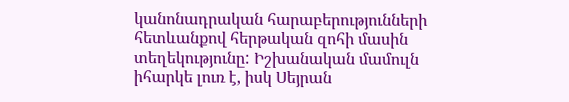կանոնադրական հարաբերությունների հետևանքով հերթական զոհի մասին տեղեկությունը: Իշխանական մամուլն իհարկե լուռ է, իսկ Սեյրան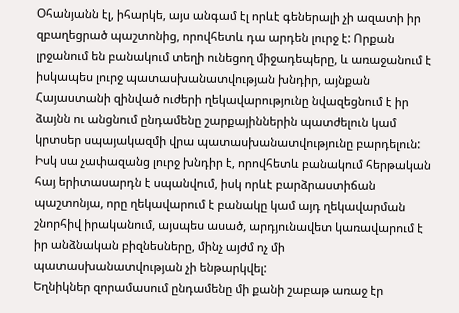Օհանյանն էլ, իհարկե, այս անգամ էլ որևէ գեներալի չի ազատի իր զբաղեցրած պաշտոնից, որովհետև դա արդեն լուրջ է: Որքան լրջանում են բանակում տեղի ունեցող միջադեպերը, և առաջանում է իսկապես լուրջ պատասխանատվության խնդիր, այնքան Հայաստանի զինված ուժերի ղեկավարությունը նվազեցնում է իր ձայնն ու անցնում ընդամենը շարքայիններին պատժելուն կամ կրտսեր սպայակազմի վրա պատասխանատվությունը բարդելուն: Իսկ սա չափազանց լուրջ խնդիր է, որովհետև բանակում հերթական հայ երիտասարդն է սպանվում, իսկ որևէ բարձրաստիճան պաշտոնյա, որը ղեկավարում է բանակը կամ այդ ղեկավարման շնորհիվ իրականում, այսպես ասած, արդյունավետ կառավարում է իր անձնական բիզնեսները, մինչ այժմ ոչ մի պատասխանատվության չի ենթարկվել:
Եղնիկներ զորամասում ընդամենը մի քանի շաբաթ առաջ էր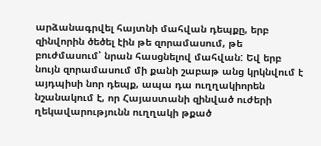արձանագրվել հայտնի մահվան դեպքը, երբ զինվորին ծեծել էին թե զորամասում, թե բուժմասում՝ նրան հասցնելով մահվան: Եվ երբ նույն զորամասում մի քանի շաբաթ անց կրկնվում է այդպիսի նոր դեպք, ապա դա ուղղակիորեն նշանակում է, որ Հայաստանի զինված ուժերի ղեկավարությունն ուղղակի թքած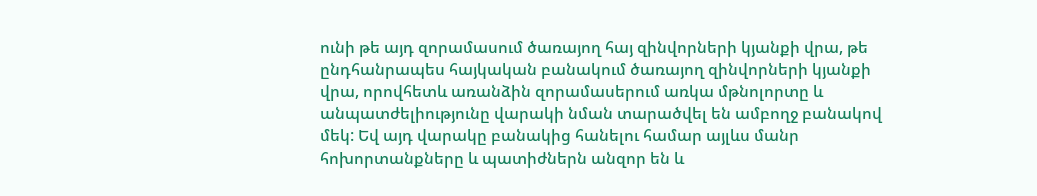ունի թե այդ զորամասում ծառայող հայ զինվորների կյանքի վրա, թե ընդհանրապես հայկական բանակում ծառայող զինվորների կյանքի վրա, որովհետև առանձին զորամասերում առկա մթնոլորտը և անպատժելիությունը վարակի նման տարածվել են ամբողջ բանակով մեկ: Եվ այդ վարակը բանակից հանելու համար այլևս մանր հոխորտանքները և պատիժներն անզոր են և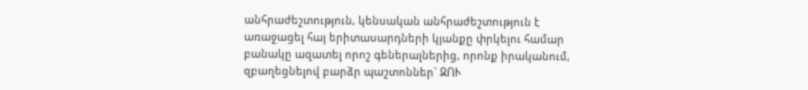անհրաժեշտություն, կենսական անհրաժեշտություն է առաջացել հայ երիտասարդների կյանքը փրկելու համար բանակը ազատել որոշ գեներալներից, որոնք իրականում, զբաղեցնելով բարձր պաշտոններ` ԶՈՒ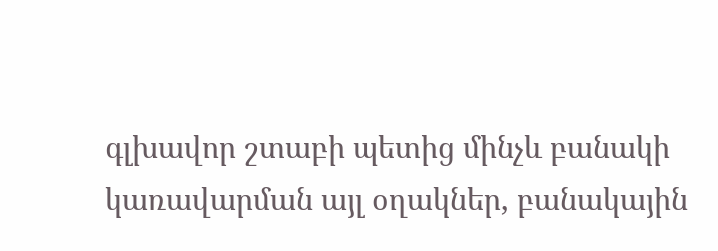գլխավոր շտաբի պետից մինչև բանակի կառավարման այլ օղակներ, բանակային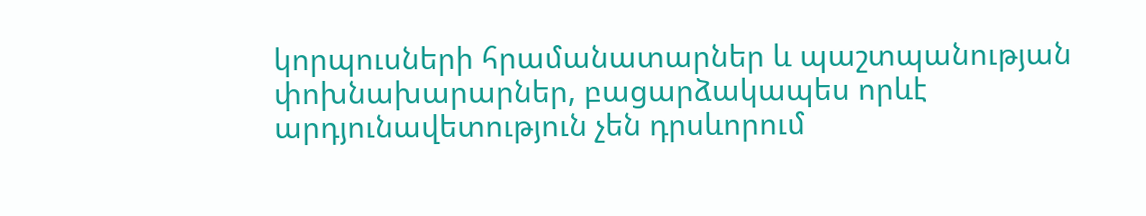կորպուսների հրամանատարներ և պաշտպանության փոխնախարարներ, բացարձակապես որևէ արդյունավետություն չեն դրսևորում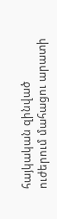հայկական զինված ուժերում մահացու արատի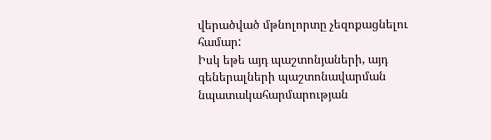վերածված մթնոլորտը չեզոքացնելու համար:
Իսկ եթե այդ պաշտոնյաների, այդ գեներալների պաշտոնավարման նպատակահարմարության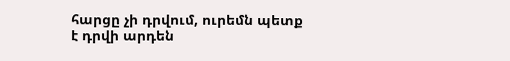հարցը չի դրվում, ուրեմն պետք է դրվի արդեն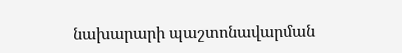նախարարի պաշտոնավարման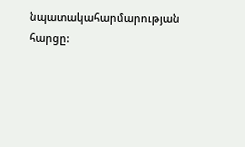նպատակահարմարության հարցը: